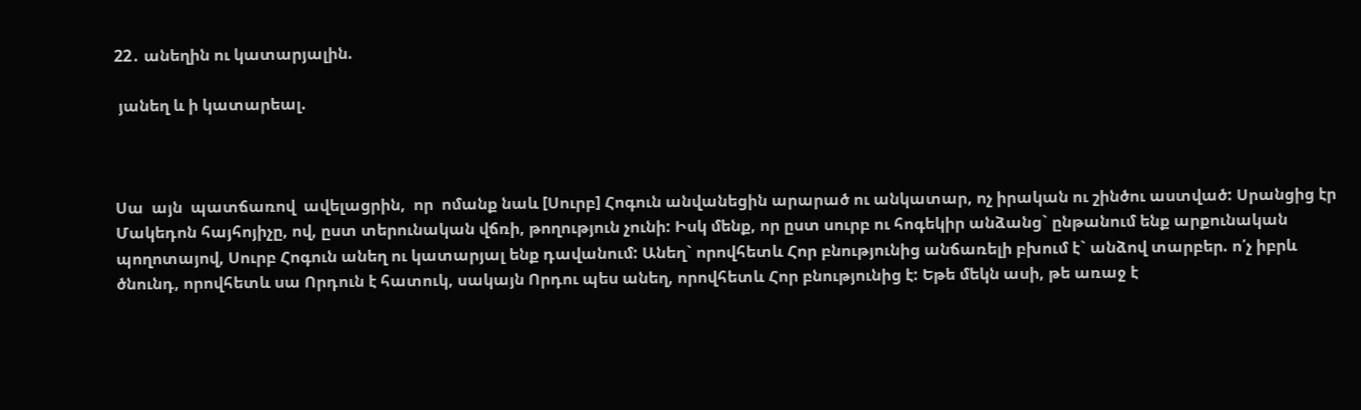22․ անեղին ու կատարյալին.

 յանեղ և ի կատարեալ.



Սա  այն  պատճառով  ավելացրին,  որ  ոմանք նաև [Սուրբ] Հոգուն անվանեցին արարած ու անկատար, ոչ իրական ու շինծու աստված: Սրանցից էր Մակեդոն հայհոյիչը, ով, ըստ տերունական վճռի, թողություն չունի: Իսկ մենք, որ ըստ սուրբ ու հոգեկիր անձանց` ընթանում ենք արքունական պողոտայով, Սուրբ Հոգուն անեղ ու կատարյալ ենք դավանում: Անեղ` որովհետև Հոր բնությունից անճառելի բխում է` անձով տարբեր. ո՛չ իբրև ծնունդ, որովհետև սա Որդուն է հատուկ, սակայն Որդու պես անեղ, որովհետև Հոր բնությունից է: Եթե մեկն ասի, թե առաջ է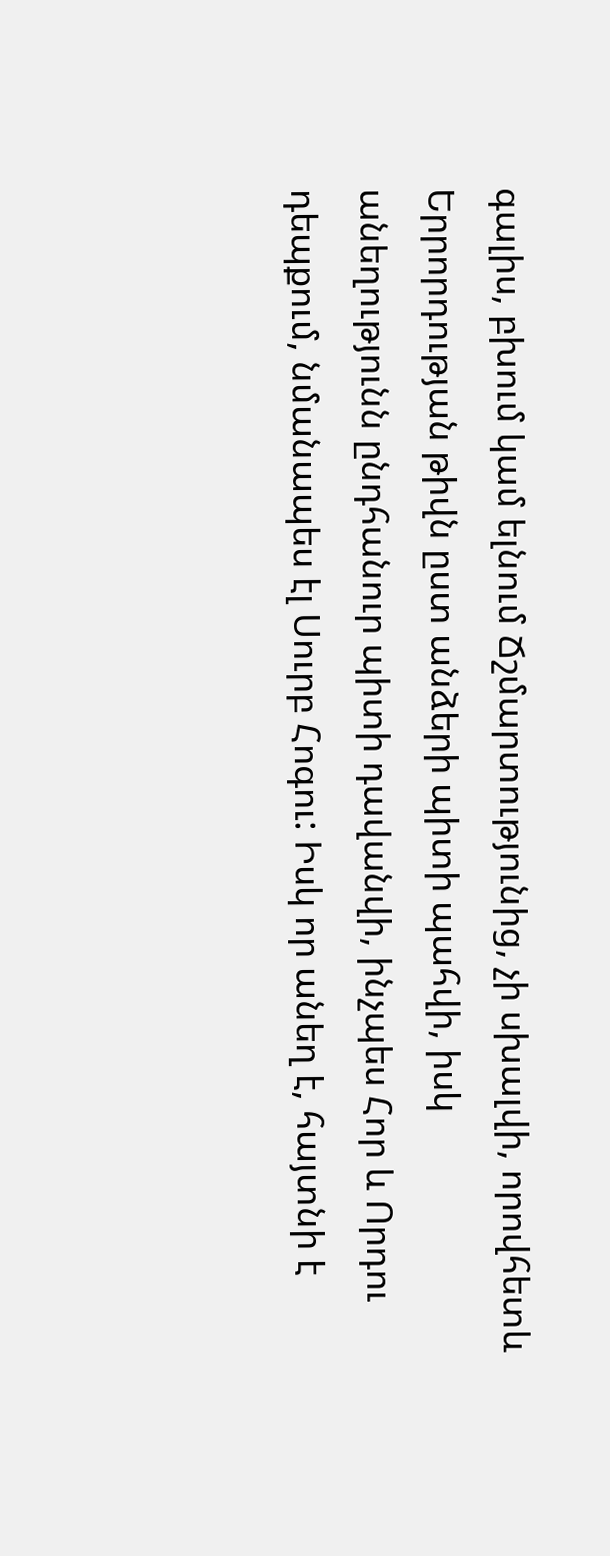գալիս, բխում կամ ելնում Ճշմարտությունից, չի սխալվի, որովհետև Երրորդության թիվն ըստ անձերի պիտի պահվի, իսկ անեղությունն ընդհանուր պիտի դավանվի, ինչպես Հոր և Որդու դեպքում, նմանապես էլ Սուրբ Հոգու: Իսկ որ անեղ է, հայտնի է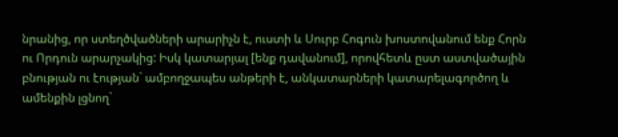նրանից, որ ստեղծվածների արարիչն է, ուստի և Սուրբ Հոգուն խոստովանում ենք Հորն ու Որդուն արարչակից: Իսկ կատարյալ [ենք դավանում], որովհետև ըստ աստվածային բնության ու էության` ամբողջապես անթերի է, անկատարների կատարելագործող և ամենքին լցնող`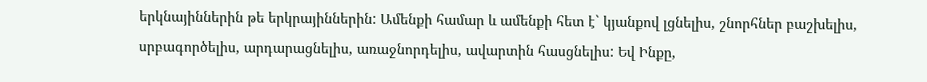երկնայիններին թե երկրայիններին: Ամենքի համար և ամենքի հետ է` կյանքով լցնելիս, շնորհներ բաշխելիս, սրբագործելիս, արդարացնելիս, առաջնորդելիս, ավարտին հասցնելիս: Եվ Ինքը,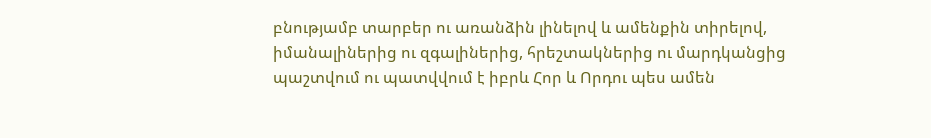բնությամբ տարբեր ու առանձին լինելով և ամենքին տիրելով, իմանալիներից ու զգալիներից, հրեշտակներից ու մարդկանցից պաշտվում ու պատվվում է իբրև Հոր և Որդու պես ամեն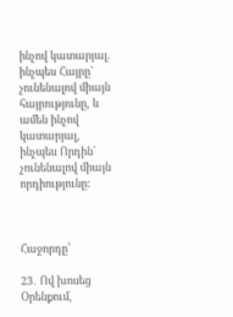ինչով կատարյալ. ինչպես Հայրը` չունենալով միայն հայրությունը, և ամեն ինչով կատարյալ, ինչպես Որդին` չունենալով միայն որդիությունը:



Հաջորդը՝

23․ Ով խոսեց Օրենքում,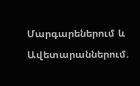Մարգարեներում և Ավետարաններում.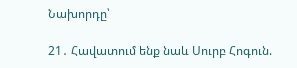Նախորդը՝

21․ Հավատում ենք նաև Սուրբ Հոգուն.